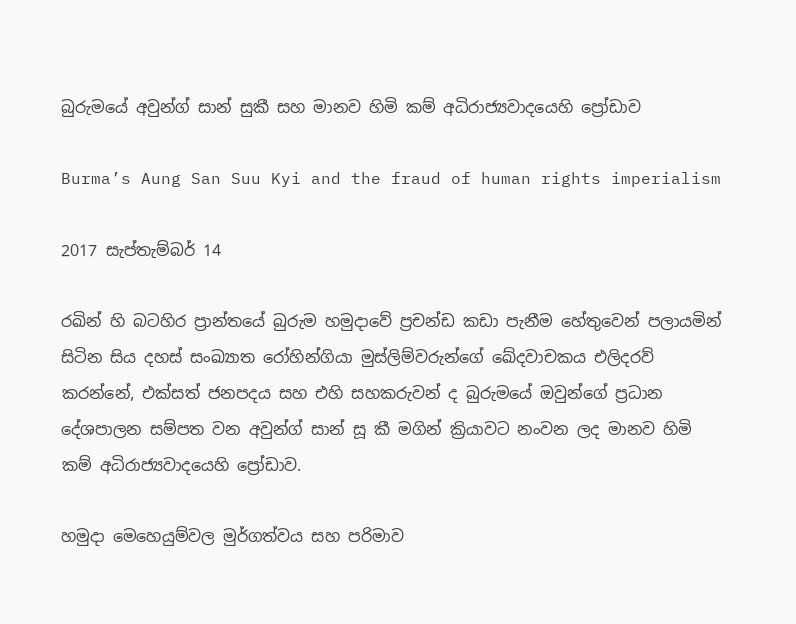බුරුමයේ අවුන්ග් සාන් සුකී සහ මානව හිමි කම් අධිරාජ්‍යවාදයෙහි ප්‍රෝඩාව

Burma’s Aung San Suu Kyi and the fraud of human rights imperialism

2017 සැප්තැම්බර් 14

රඛින් හි බටහිර ප්‍රාන්තයේ බුරුම හමුදාවේ ප්‍රචන්ඩ කඩා පැනීම හේතුවෙන් පලායමින් සිටින සිය දහස් සංඛ්‍යාත රෝහින්ගියා මුස්ලිම්වරුන්ගේ ඛේදවාචකය එලිදරව් කරන්නේ, එක්සත් ජනපදය සහ එහි සහකරුවන් ද බුරුමයේ ඔවුන්ගේ ප්‍රධාන දේශපාලන සම්පත වන අවුන්ග් සාන් සූ කී මගින් ක්‍රියාවට නංවන ලද මානව හිමි කම් අධිරාජ්‍යවාදයෙහි ප්‍රෝඩාව.

හමුදා මෙහෙයුම්වල මුර්ගත්වය සහ පරිමාව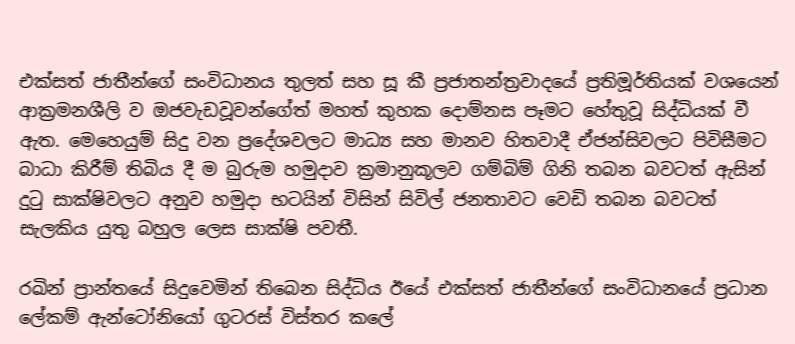එක්සත් ජාතීන්ගේ සංවිධානය තුලත් සහ සූ කී ප්‍රජාතන්ත්‍රවාදයේ ප්‍රතිමූර්තියක් වශයෙන් ආක්‍රමනශීලි ව ඔජවැඩවූවන්ගේත් මහත් කුහක දොම්නස පෑමට හේතුවූ සිද්ධියක් වී ඇත. මෙහෙයුම් සිදු වන ප්‍රදේශවලට මාධ්‍ය සහ මානව හිතවාදී ඒජන්සිවලට පිවිසීමට බාධා කිරීම් තිබිය දී ම බුරුම හමුදාව ක්‍රමානුකූලව ගම්බිම් ගිනි තබන බවටත් ඇසින් දුටු සාක්ෂිවලට අනුව හමුදා භටයින් විසින් සිවිල් ජනතාවට වෙඩි තබන බවටත් සැලකිය යුතු බහුල ලෙස සාක්ෂි පවතී.

රඛින් ප්‍රාන්තයේ සිදුවෙමින් තිබෙන සිද්ධිය ඊයේ එක්සත් ජාතීන්ගේ සංවිධානයේ ප්‍රධාන ලේකම් ඇන්ටෝනියෝ ගුටරස් විස්තර කලේ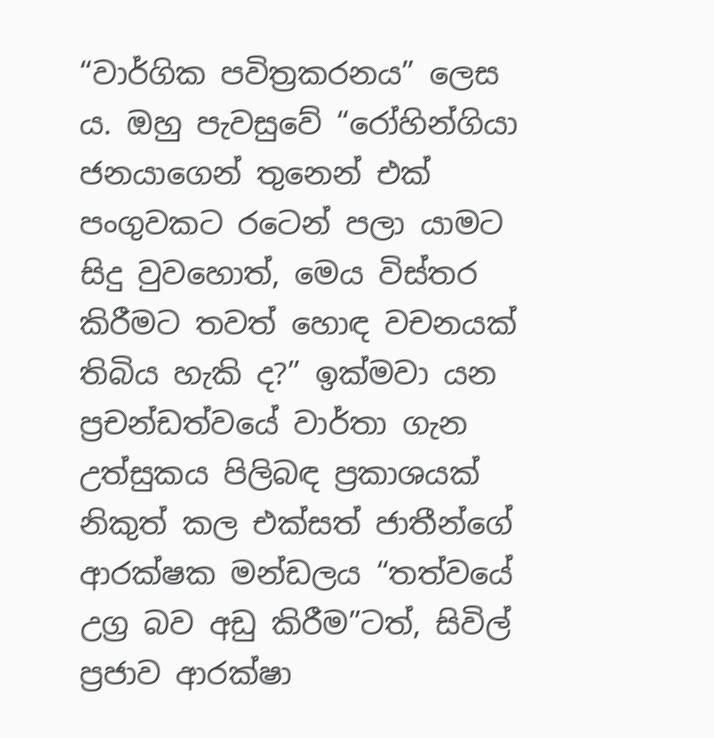“වාර්ගික පවිත්‍රකරනය” ලෙස ය. ඔහු පැවසුවේ “රෝහින්ගියා ජනයාගෙන් තුනෙන් එක් පංගුවකට රටෙන් පලා යාමට සිදු වුවහොත්, මෙය විස්තර කිරීමට තවත් හොඳ වචනයක් තිබිය හැකි ද?” ඉක්මවා යන ප්‍රචන්ඩත්වයේ වාර්තා ගැන උත්සුකය පිලිබඳ ප්‍රකාශයක් නිකුත් කල එක්සත් ජාතීන්ගේ ආරක්ෂක මන්ඩලය “තත්වයේ උග්‍ර බව අඩු කිරීම”ටත්, සිවිල් ප්‍රජාව ආරක්ෂා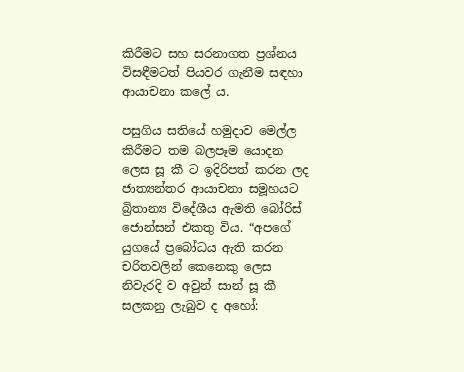කිරීමට සහ සරනාගත ප්‍රශ්නය විසඳීමටත් පියවර ගැනීම සඳහා ආයාචනා කලේ ය.

පසුගිය සතියේ හමුදාව මෙල්ල කිරීමට තම බලපෑම යොදන ලෙස සූ කී ට ඉදිරිපත් කරන ලද ජාත්‍යන්තර ආයාචනා සමූහයට බ්‍රිතාන්‍ය විදේශීය ඇමති බෝරිස් ජොන්සන් එකතු විය. “අපගේ යුගයේ ප්‍රබෝධය ඇති කරන චරිතවලින් කෙනෙකු ලෙස නිවැරදි ව අවුන් සාන් සූ කී සලකනු ලැබුව ද අහෝ: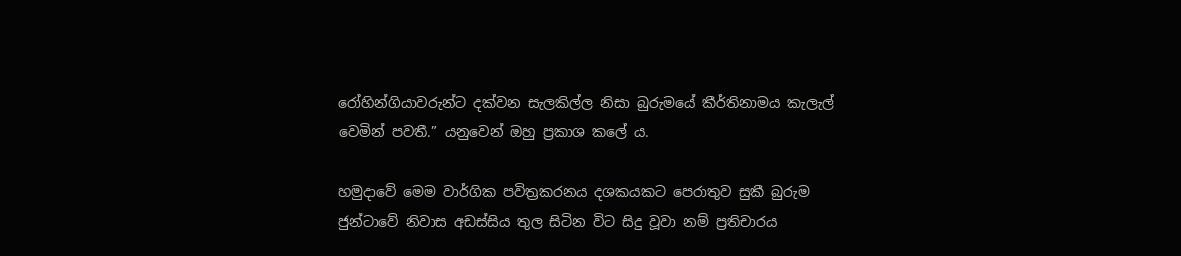රෝහින්ගියාවරුන්ට දක්වන සැලකිල්ල නිසා බුරුමයේ කීර්තිනාමය කැලැල් වෙමින් පවතී.” යනුවෙන් ඔහු ප්‍රකාශ කලේ ය.

හමුදාවේ මෙම වාර්ගික පවිත්‍රකරනය දශකයකට පෙරාතුව සුකී බුරුම ජුන්ටාවේ නිවාස අඩස්සිය තුල සිටින විට සිදු වූවා නම් ප්‍රතිචාරය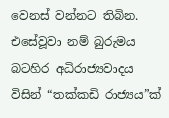වෙනස් වන්නට තිබින. එසේවූවා නම් බුරුමය බටහිර අධිරාජ්‍යවාදය විසින් “තක්කඩි රාජ්‍යය”ක්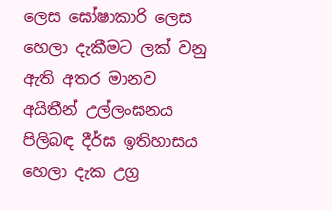ලෙස ඝෝෂාකාරි ලෙස හෙලා දැකීමට ලක් වනු ඇති අතර මානව අයිතීන් උල්ලංඝනය පිලිබඳ දීර්ඝ ඉතිහාසය හෙලා දැක උග්‍ර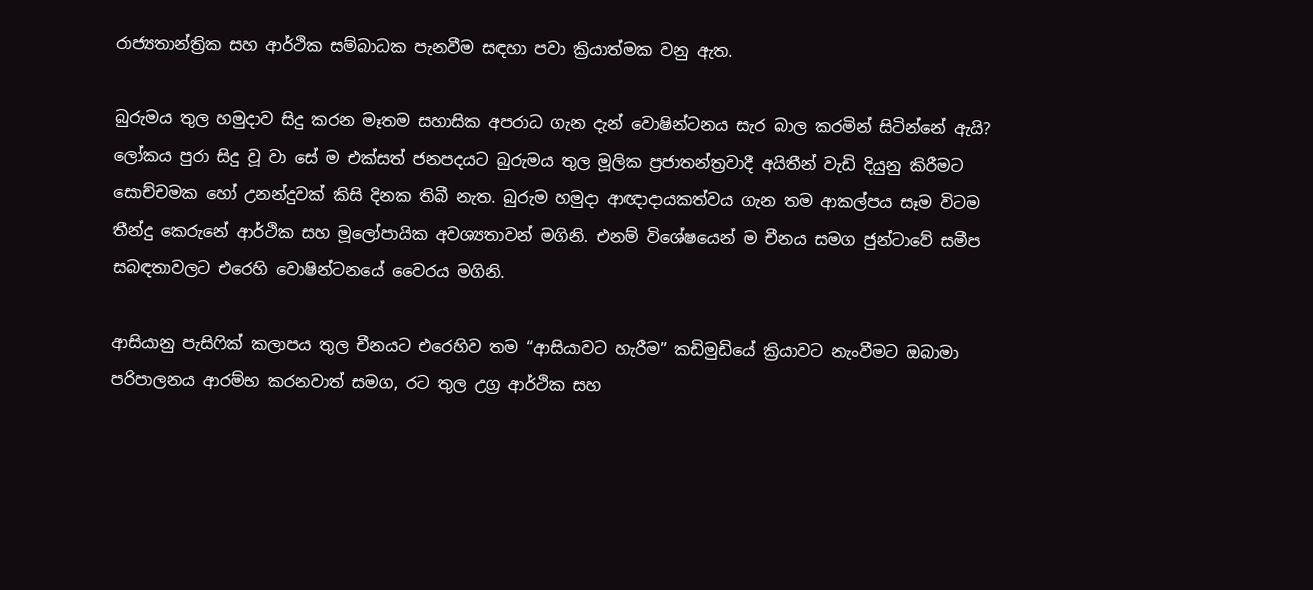රාජ්‍යතාන්ත්‍රික සහ ආර්ථික සම්බාධක පැනවීම සඳහා පවා ක්‍රියාත්මක වනු ඇත.

බුරුමය තුල හමුදාව සිදු කරන මෑතම සහාසික අපරාධ ගැන දැන් වොෂින්ටනය සැර බාල කරමින් සිටින්නේ ඇයි? ලෝකය පුරා සිදු වූ වා සේ ම එක්සත් ජනපදයට බුරුමය තුල මූලික ප්‍රජාතන්ත්‍රවාදී අයිතීන් වැඩි දියුනු කිරීමට සොච්චමක හෝ උනන්දුවක් කිසි දිනක තිබී නැත. බුරුම හමුදා ආඥාදායකත්වය ගැන තම ආකල්පය සෑම විටම තීන්දු කෙරුනේ ආර්ථික සහ මූලෝපායික අවශ්‍යතාවන් මගිනි. එනම් විශේෂයෙන් ම චීනය සමග ජුන්ටාවේ සමීප සබඳතාවලට එරෙහි වොෂින්ටනයේ වෛරය මගිනි.

ආසියානු පැසිෆික් කලාපය තුල චීනයට එරෙහිව තම “ආසියාවට හැරීම” කඩිමුඩියේ ක්‍රියාවට නැංවීමට ඔබාමා පරිපාලනය ආරම්භ කරනවාත් සමග, රට තුල උග්‍ර ආර්ථික සහ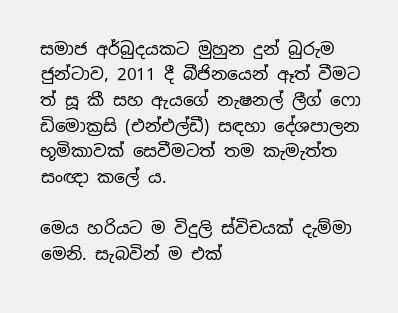සමාජ අර්බුදයකට මුහුන දුන් බුරුම ජුන්ටාව, 2011 දී බීජිනයෙන් ඈත් වීමට ත් සූ කී සහ ඇයගේ නැෂනල් ලීග් ෆො ඩිමොක්‍රසි (එන්එල්ඩී) සඳහා දේශපාලන භූමිකාවක් සෙවීමටත් තම කැමැත්ත සංඥා කලේ ය.

මෙය හරියට ම විදුලි ස්විචයක් දැම්මා මෙනි. සැබවින් ම එක්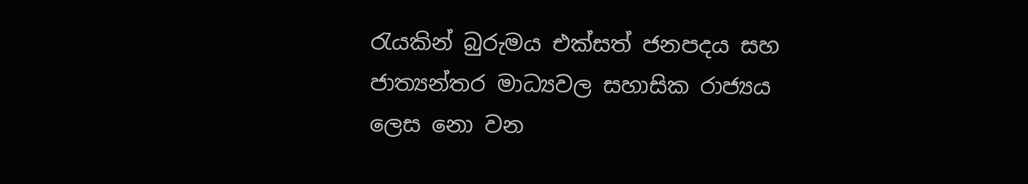රැයකින් බුරුමය එක්සත් ජනපදය සහ ජාත්‍යන්තර මාධ්‍යවල සහාසික රාජ්‍යය ලෙස නො වන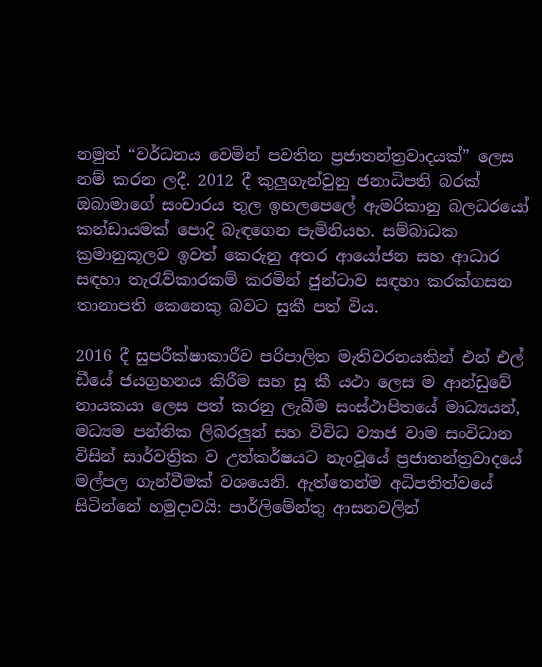නමුත් “වර්ධනය වෙමින් පවතින ප්‍රජාතන්ත්‍රවාදයක්” ලෙස නම් කරන ලදී. 2012 දී කුලුගැන්වුනු ජනාධිපති බරක් ඔබාමාගේ සංචාරය තුල ඉහලපෙලේ ඇමරිකානු බලධරයෝ කන්ඩායමක් පොදි බැඳගෙන පැමිනියහ. සම්බාධක ක්‍රමානුකූලව ඉවත් කෙරුනු අතර ආයෝජන සහ ආධාර සඳහා තැරැව්කාරකම් කරමින් ජුන්ටාව සඳහා කරක්ගසන තානාපති කෙනෙකු බවට සුකී පත් විය.

2016 දී සුපරීක්ෂාකාරීව පරිපාලිත මැතිවරනයකින් එන් එල් ඩීයේ ජයග්‍රහනය කිරීම සහ සූ කී යථා ලෙස ම ආන්ඩුවේ නායකයා ලෙස පත් කරනු ලැබීම සංස්ථාපිතයේ මාධ්‍යයන්, මධ්‍යම පන්තික ලිබරලුන් සහ විවිධ ව්‍යාජ වාම සංවිධාන විසින් සාර්වත්‍රික ව උත්කර්ෂයට නැංවූයේ ප්‍රජාතන්ත්‍රවාදයේ මල්පල ගැන්වීමක් වශයෙනි. ඇත්තෙන්ම අධිපතිත්වයේ සිටින්නේ හමුදාවයි: පාර්ලිමේන්තු ආසනවලින්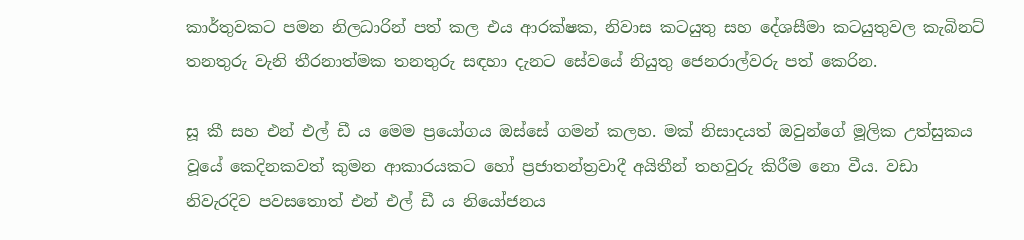කාර්තුවකට පමන නිලධාරින් පත් කල එය ආරක්ෂක, නිවාස කටයුතු සහ දේශසීමා කටයුතුවල කැබිනට් තනතුරු වැනි තීරනාත්මක තනතුරු සඳහා දැනට සේවයේ නියුතු ජෙනරාල්වරු පත් කෙරින.

සූ කී සහ එන් එල් ඩී ය මෙම ප්‍රයෝගය ඔස්සේ ගමන් කලහ. මක් නිසාදයත් ඔවුන්ගේ මූලික උත්සුකය වූයේ කෙදිනකවත් කුමන ආකාරයකට හෝ ප්‍රජාතන්ත්‍රවාදී අයිතීන් තහවුරු කිරීම නො වීය. වඩා නිවැරදිව පවසතොත් එන් එල් ඩී ය නියෝජනය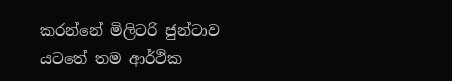කරන්නේ මිලිටරි ජුන්ටාව යටතේ තම ආර්ථික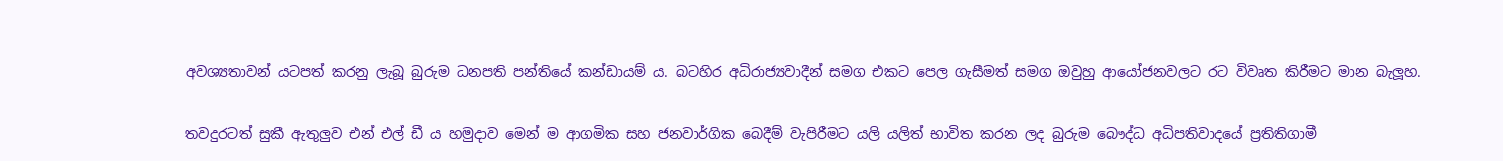අවශ්‍යතාවන් යටපත් කරනු ලැබූ බුරුම ධනපති පන්තියේ කන්ඩායම් ය. බටහිර අධිරාජ්‍යවාදීන් සමග එකට පෙල ගැසීමත් සමග ඔවුහු ආයෝජනවලට රට විවෘත කිරීමට මාන බැලූහ.

තවදුරටත් සුකී ඇතුලුව එන් එල් ඩී ය හමුදාව මෙන් ම ආගමික සහ ජනවාර්ගික බෙදීම් වැපිරීමට යලි යලිත් භාවිත කරන ලද බුරුම බෞද්ධ අධිපතිවාදයේ ප්‍රතිතිගාමී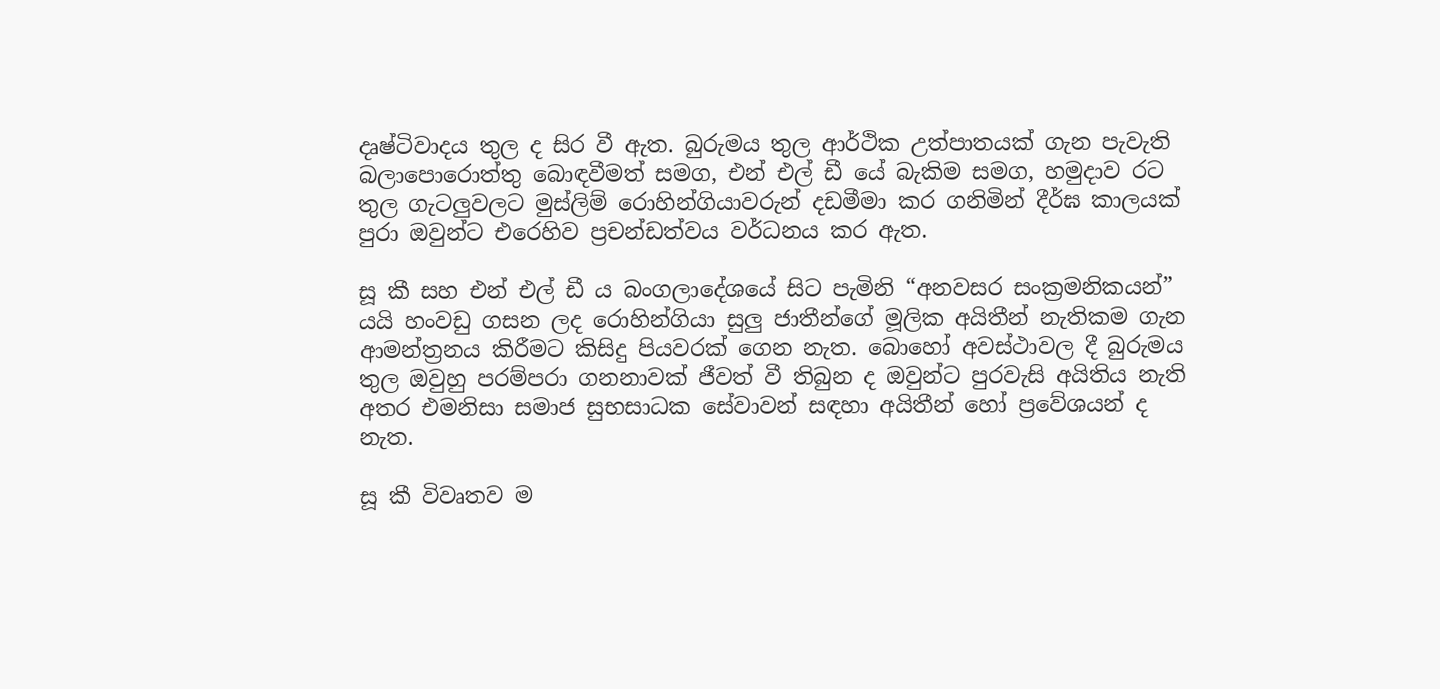දෘෂ්ටිවාදය තුල ද සිර වී ඇත. බුරුමය තුල ආර්ථික උත්පාතයක් ගැන පැවැති බලාපොරොත්තු බොඳවීමත් සමග, එන් එල් ඩී යේ බැකිම සමග, හමුදාව රට තුල ගැටලුවලට මුස්ලිම් රොහින්ගියාවරුන් දඩමීමා කර ගනිමින් දීර්ඝ කාලයක් පුරා ඔවුන්ට එරෙහිව ප්‍රචන්ඩත්වය වර්ධනය කර ඇත.

සූ කී සහ එන් එල් ඩී ය බංගලාදේශයේ සිට පැමිනි “අනවසර සංක්‍රමනිකයන්” යයි හංවඩු ගසන ලද රොහින්ගියා සුලු ජාතීන්ගේ මූලික අයිතීන් නැතිකම ගැන ආමන්ත්‍රනය කිරීමට කිසිදු පියවරක් ගෙන නැත. බොහෝ අවස්ථාවල දී බුරුමය තුල ඔවුහු පරම්පරා ගනනාවක් ජීවත් වී තිබුන ද ඔවුන්ට පුරවැසි අයිතිය නැති අතර එමනිසා සමාජ සුභසාධක සේවාවන් සඳහා අයිතීන් හෝ ප්‍රවේශයන් ද නැත.

සූ කී විවෘතව ම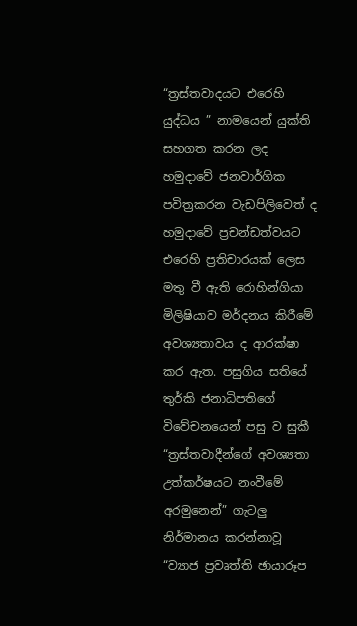“ත්‍රස්තවාදයට එරෙහි යුද්ධය ” නාමයෙන් යුක්ති සහගත කරන ලද හමුදාවේ ජනවාර්ගික පවිත්‍රකරන වැඩපිලිවෙත් ද හමුදාවේ ප්‍රචන්ඩත්වයට එරෙහි ප්‍රතිචාරයක් ලෙස මතු වී ඇති රොහින්ගියා මිලිෂියාව මර්දනය කිරීමේ අවශ්‍යතාවය ද ආරක්ෂා කර ඇත. පසුගිය සතියේ තුර්කි ජනාධිපතිගේ විවේචනයෙන් පසු ව සුකී “ත්‍රස්තවාදීන්ගේ අවශ්‍යතා උත්කර්ෂයට නංවීමේ අරමුනෙන්” ගැටලු නිර්මානය කරන්නාවූ “ව්‍යාජ ප්‍රවෘත්ති ඡායාරූප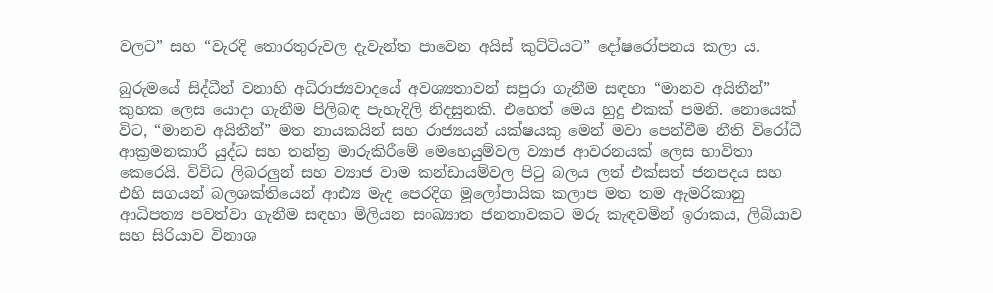වලට” සහ “වැරදි තොරතුරුවල දැවැන්ත පාවෙන අයිස් කුට්ටියට” දෝෂරෝපනය කලා ය.

බුරුමයේ සිද්ධීන් වනාහි අධිරාජ්‍යවාදයේ අවශ්‍යතාවන් සපුරා ගැනීම සඳහා “මානව අයිතීන්” කුහක ලෙස යොදා ගැනීම පිලිබඳ පැහැදිලි නිදසුනකි. එහෙත් මෙය හුදු එකක් පමනි. නොයෙක් විට, “මානව අයිතීන්” මත නායකයින් සහ රාජ්‍යයන් යක්ෂයකු මෙන් මවා පෙන්වීම නීති විරෝධී ආක්‍රමනකාරී යුද්ධ සහ තන්ත්‍ර මාරුකිරීමේ මෙහෙයුම්වල ව්‍යාජ ආවරනයක් ලෙස භාවිතා කෙරෙයි. විවිධ ලිබරලුන් සහ ව්‍යාජ වාම කන්ඩායම්වල පිටු බලය ලත් එක්සත් ජනපදය සහ එහි සගයන් බලශක්තියෙන් ආඪ්‍ය මැද පෙරදිග මූලෝපායික කලාප මත තම ඇමරිකානු ආධිපත්‍ය පවත්වා ගැනීම සඳහා මිලියන සංඛ්‍යාත ජනතාවකට මරු කැඳවමින් ඉරාකය, ලිබියාව සහ සිරියාව විනාශ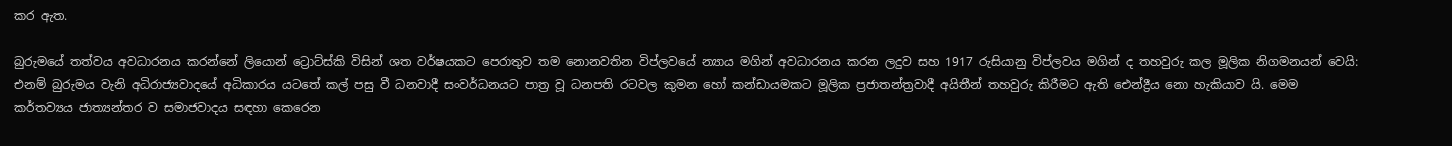කර ඇත.

බුරුමයේ තත්වය අවධාරනය කරන්නේ ලියොන් ට්‍රොට්ස්කි විසින් ශත වර්ෂයකට පෙරාතුව තම නොනවතින විප්ලවයේ න්‍යාය මගින් අවධාරනය කරන ලදුව සහ 1917 රුසියානු විප්ලවය මගින් ද තහවුරු කල මූලික නිගමනයන් වෙයි: එනම් බුරුමය වැනි අධිරාජ්‍යවාදයේ අධිකාරය යටතේ කල් පසු වී ධනවාදී සංවර්ධනයට පාත්‍ර වූ ධනපති රටවල කුමන හෝ කන්ඩායමකට මූලික ප්‍රජාතන්ත්‍රවාදී අයිතීන් තහවුරු කිරීමට ඇති ඓන්ද්‍රීය නො හැකියාව යි. මෙම කර්තව්‍යය ජාත්‍යන්තර ව සමාජවාදය සඳහා කෙරෙන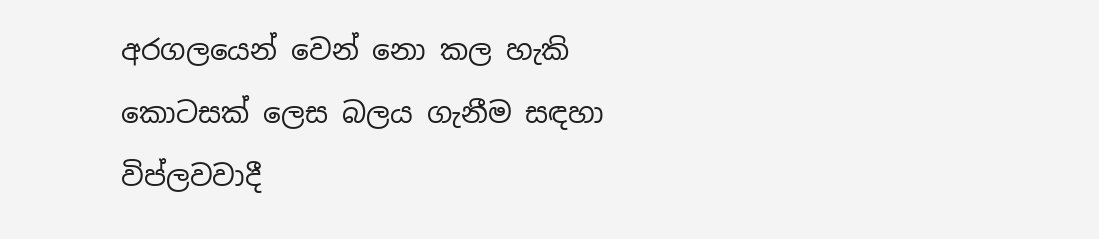අරගලයෙන් වෙන් නො කල හැකි කොටසක් ලෙස බලය ගැනීම සඳහා විප්ලවවාදී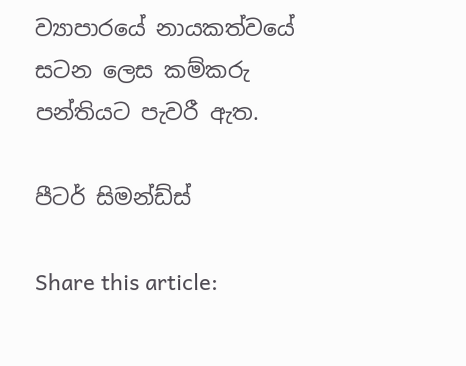ව්‍යාපාරයේ නායකත්වයේ සටන ලෙස කම්කරු පන්තියට පැවරී ඇත.

පීටර් සිමන්ඩ්ස්

Share this article: